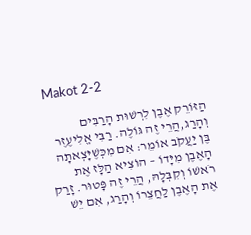Makot 2-2

הַזּוֹרֵק אֶבֶן לִרְשׁוּת הָרַבִּים וְהָרַג,הֲרֵי זֶה גּוֹלֶה. רַבִּי אֱלִיעֶזֶר בֶּן יַעֲקֹב אוֹמֵר: אִם מִכְּשֶׁיָּצְאתָה הָאֶבֶן מִיָּדוֹ – הוֹצִיא הַלָּז אֶת רֹאשׁוֹ וְקִבְּלָהּ, הֲרֵי זֶה פָּטוּר. זָרַק אֶת הָאֶבֶן לַחֲצֵרוֹ וְהָרַג, אִם יֵשׁ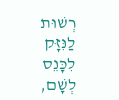רְשׁוּת לַנִּזָּק לִכָּנֵס לְשָׁם,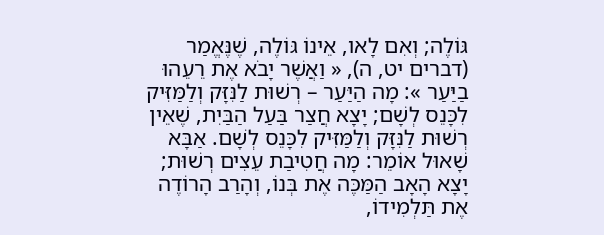גּוֹלֶה; וְאִם לָאו, אֵינוֹ גּוֹלֶה, שֶׁנֶּאֱמַר (דברים יט, ה), « וַאֲשֶׁר יָבֹא אֶת רֵעֵהוּ בַיַּעַר »: מָה הַיַּעַר – רְשׁוּת לַנִּזָּק וְלַמַּזִּיק לִכָּנֵס לְשָׁם; יָצָא חֲצַר בַּעַל הַבַּיִת, שֶׁאֵין רְשׁוּת לַנִּזָּק וְלַמַּזִּיק לִכָּנֵס לְשָׁם. אַבָּא שָׁאוּל אוֹמֵר: מָה חֲטִיבַת עֵצִים רְשׁוּת; יָצָא הָאָב הַמַּכֶּה אֶת בְּנוֹ, וְהָרַב הָרוֹדֶה אֶת תַּלְמִידוֹ,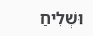וּשְׁלִיחַ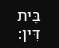בֵּית דִּין: